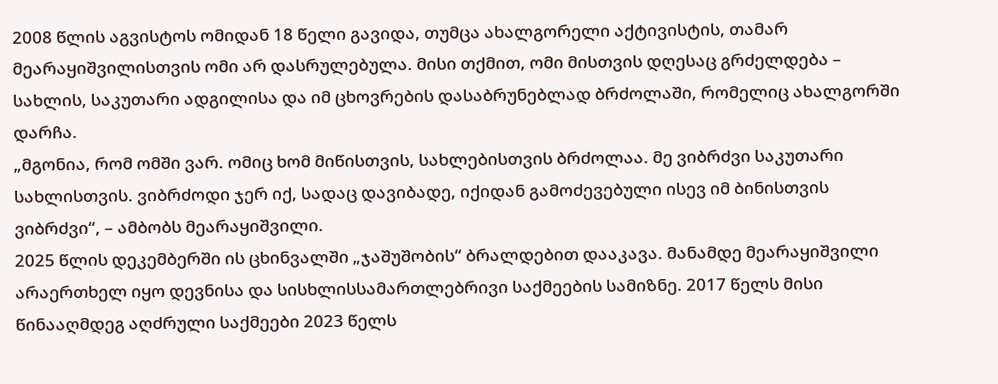2008 წლის აგვისტოს ომიდან 18 წელი გავიდა, თუმცა ახალგორელი აქტივისტის, თამარ მეარაყიშვილისთვის ომი არ დასრულებულა. მისი თქმით, ომი მისთვის დღესაც გრძელდება – სახლის, საკუთარი ადგილისა და იმ ცხოვრების დასაბრუნებლად ბრძოლაში, რომელიც ახალგორში დარჩა.
„მგონია, რომ ომში ვარ. ომიც ხომ მიწისთვის, სახლებისთვის ბრძოლაა. მე ვიბრძვი საკუთარი სახლისთვის. ვიბრძოდი ჯერ იქ, სადაც დავიბადე, იქიდან გამოძევებული ისევ იმ ბინისთვის ვიბრძვი“, – ამბობს მეარაყიშვილი.
2025 წლის დეკემბერში ის ცხინვალში „ჯაშუშობის“ ბრალდებით დააკავა. მანამდე მეარაყიშვილი არაერთხელ იყო დევნისა და სისხლისსამართლებრივი საქმეების სამიზნე. 2017 წელს მისი წინააღმდეგ აღძრული საქმეები 2023 წელს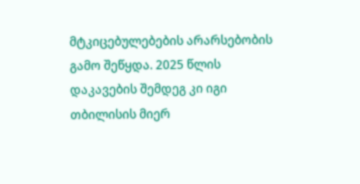მტკიცებულებების არარსებობის გამო შეწყდა. 2025 წლის დაკავების შემდეგ კი იგი თბილისის მიერ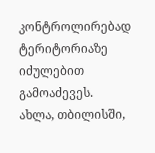კონტროლირებად ტერიტორიაზე იძულებით გამოაძევეს.
ახლა, თბილისში,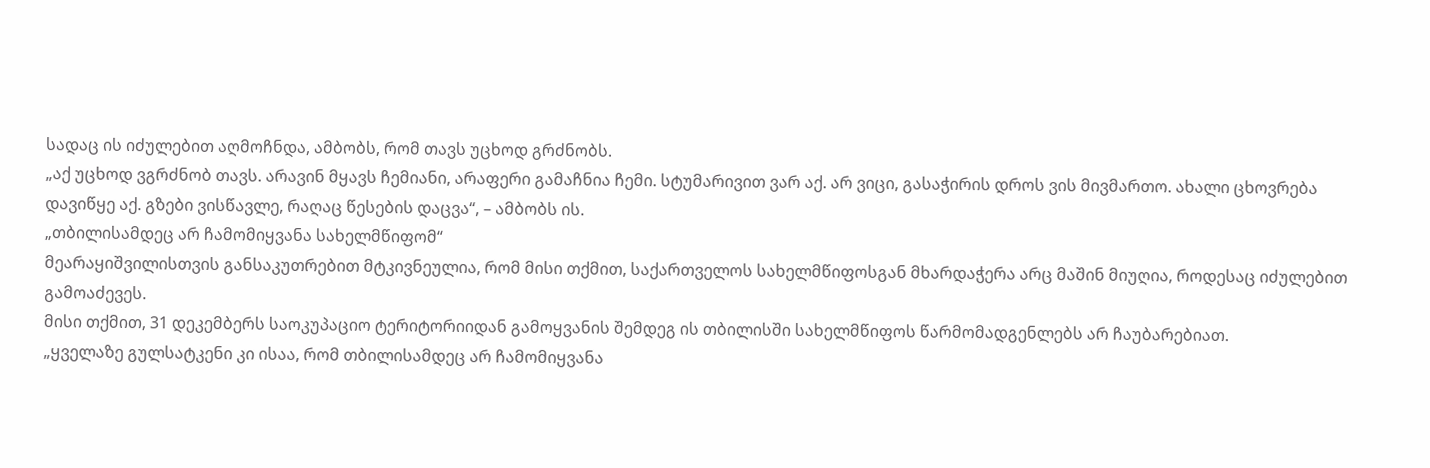სადაც ის იძულებით აღმოჩნდა, ამბობს, რომ თავს უცხოდ გრძნობს.
„აქ უცხოდ ვგრძნობ თავს. არავინ მყავს ჩემიანი, არაფერი გამაჩნია ჩემი. სტუმარივით ვარ აქ. არ ვიცი, გასაჭირის დროს ვის მივმართო. ახალი ცხოვრება დავიწყე აქ. გზები ვისწავლე, რაღაც წესების დაცვა“, – ამბობს ის.
„თბილისამდეც არ ჩამომიყვანა სახელმწიფომ“
მეარაყიშვილისთვის განსაკუთრებით მტკივნეულია, რომ მისი თქმით, საქართველოს სახელმწიფოსგან მხარდაჭერა არც მაშინ მიუღია, როდესაც იძულებით გამოაძევეს.
მისი თქმით, 31 დეკემბერს საოკუპაციო ტერიტორიიდან გამოყვანის შემდეგ ის თბილისში სახელმწიფოს წარმომადგენლებს არ ჩაუბარებიათ.
„ყველაზე გულსატკენი კი ისაა, რომ თბილისამდეც არ ჩამომიყვანა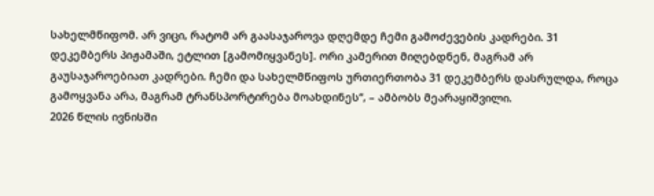სახელმწიფომ. არ ვიცი, რატომ არ გაასაჯაროვა დღემდე ჩემი გამოძევების კადრები. 31 დეკემბერს პიჟამაში, ეტლით [გამომიყვანეს]. ორი კამერით მიღებდნენ, მაგრამ არ გაუსაჯაროებიათ კადრები. ჩემი და სახელმწიფოს ურთიერთობა 31 დეკემბერს დასრულდა, როცა გამოყვანა არა, მაგრამ ტრანსპორტირება მოახდინეს“, – ამბობს მეარაყიშვილი.
2026 წლის ივნისში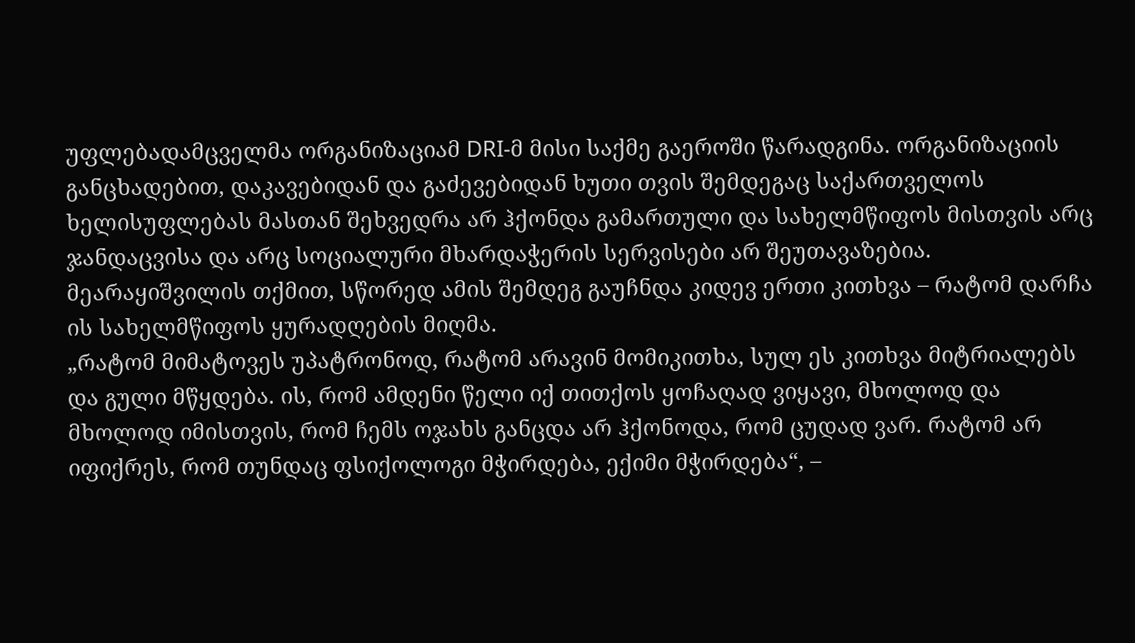უფლებადამცველმა ორგანიზაციამ DRI-მ მისი საქმე გაეროში წარადგინა. ორგანიზაციის განცხადებით, დაკავებიდან და გაძევებიდან ხუთი თვის შემდეგაც საქართველოს ხელისუფლებას მასთან შეხვედრა არ ჰქონდა გამართული და სახელმწიფოს მისთვის არც ჯანდაცვისა და არც სოციალური მხარდაჭერის სერვისები არ შეუთავაზებია.
მეარაყიშვილის თქმით, სწორედ ამის შემდეგ გაუჩნდა კიდევ ერთი კითხვა – რატომ დარჩა ის სახელმწიფოს ყურადღების მიღმა.
„რატომ მიმატოვეს უპატრონოდ, რატომ არავინ მომიკითხა, სულ ეს კითხვა მიტრიალებს და გული მწყდება. ის, რომ ამდენი წელი იქ თითქოს ყოჩაღად ვიყავი, მხოლოდ და მხოლოდ იმისთვის, რომ ჩემს ოჯახს განცდა არ ჰქონოდა, რომ ცუდად ვარ. რატომ არ იფიქრეს, რომ თუნდაც ფსიქოლოგი მჭირდება, ექიმი მჭირდება“, –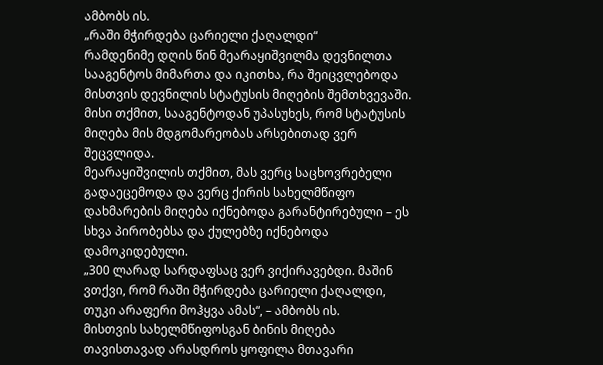ამბობს ის.
„რაში მჭირდება ცარიელი ქაღალდი“
რამდენიმე დღის წინ მეარაყიშვილმა დევნილთა სააგენტოს მიმართა და იკითხა, რა შეიცვლებოდა მისთვის დევნილის სტატუსის მიღების შემთხვევაში.
მისი თქმით, სააგენტოდან უპასუხეს, რომ სტატუსის მიღება მის მდგომარეობას არსებითად ვერ შეცვლიდა.
მეარაყიშვილის თქმით, მას ვერც საცხოვრებელი გადაეცემოდა და ვერც ქირის სახელმწიფო დახმარების მიღება იქნებოდა გარანტირებული – ეს სხვა პირობებსა და ქულებზე იქნებოდა დამოკიდებული.
„300 ლარად სარდაფსაც ვერ ვიქირავებდი. მაშინ ვთქვი, რომ რაში მჭირდება ცარიელი ქაღალდი, თუკი არაფერი მოჰყვა ამას“, – ამბობს ის.
მისთვის სახელმწიფოსგან ბინის მიღება თავისთავად არასდროს ყოფილა მთავარი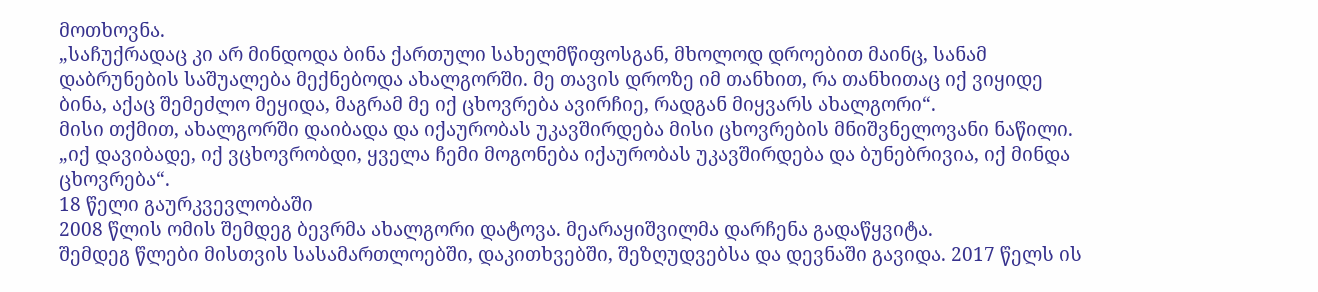მოთხოვნა.
„საჩუქრადაც კი არ მინდოდა ბინა ქართული სახელმწიფოსგან, მხოლოდ დროებით მაინც, სანამ დაბრუნების საშუალება მექნებოდა ახალგორში. მე თავის დროზე იმ თანხით, რა თანხითაც იქ ვიყიდე ბინა, აქაც შემეძლო მეყიდა, მაგრამ მე იქ ცხოვრება ავირჩიე, რადგან მიყვარს ახალგორი“.
მისი თქმით, ახალგორში დაიბადა და იქაურობას უკავშირდება მისი ცხოვრების მნიშვნელოვანი ნაწილი.
„იქ დავიბადე, იქ ვცხოვრობდი, ყველა ჩემი მოგონება იქაურობას უკავშირდება და ბუნებრივია, იქ მინდა ცხოვრება“.
18 წელი გაურკვევლობაში
2008 წლის ომის შემდეგ ბევრმა ახალგორი დატოვა. მეარაყიშვილმა დარჩენა გადაწყვიტა.
შემდეგ წლები მისთვის სასამართლოებში, დაკითხვებში, შეზღუდვებსა და დევნაში გავიდა. 2017 წელს ის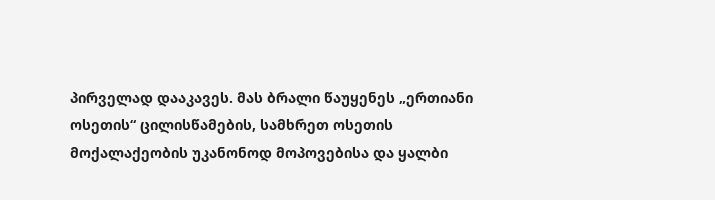პირველად დააკავეს. მას ბრალი წაუყენეს „ერთიანი ოსეთის“ ცილისწამების, სამხრეთ ოსეთის მოქალაქეობის უკანონოდ მოპოვებისა და ყალბი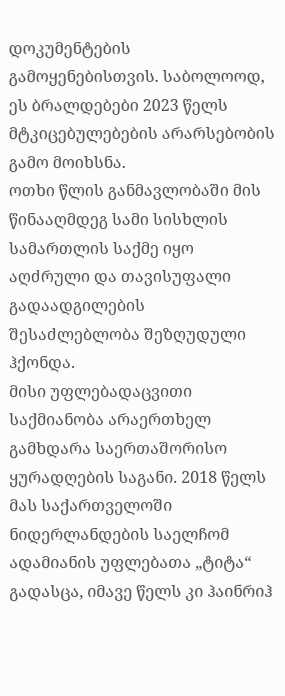დოკუმენტების გამოყენებისთვის. საბოლოოდ, ეს ბრალდებები 2023 წელს მტკიცებულებების არარსებობის გამო მოიხსნა.
ოთხი წლის განმავლობაში მის წინააღმდეგ სამი სისხლის სამართლის საქმე იყო აღძრული და თავისუფალი გადაადგილების შესაძლებლობა შეზღუდული ჰქონდა.
მისი უფლებადაცვითი საქმიანობა არაერთხელ გამხდარა საერთაშორისო ყურადღების საგანი. 2018 წელს მას საქართველოში ნიდერლანდების საელჩომ ადამიანის უფლებათა „ტიტა“ გადასცა, იმავე წელს კი ჰაინრიჰ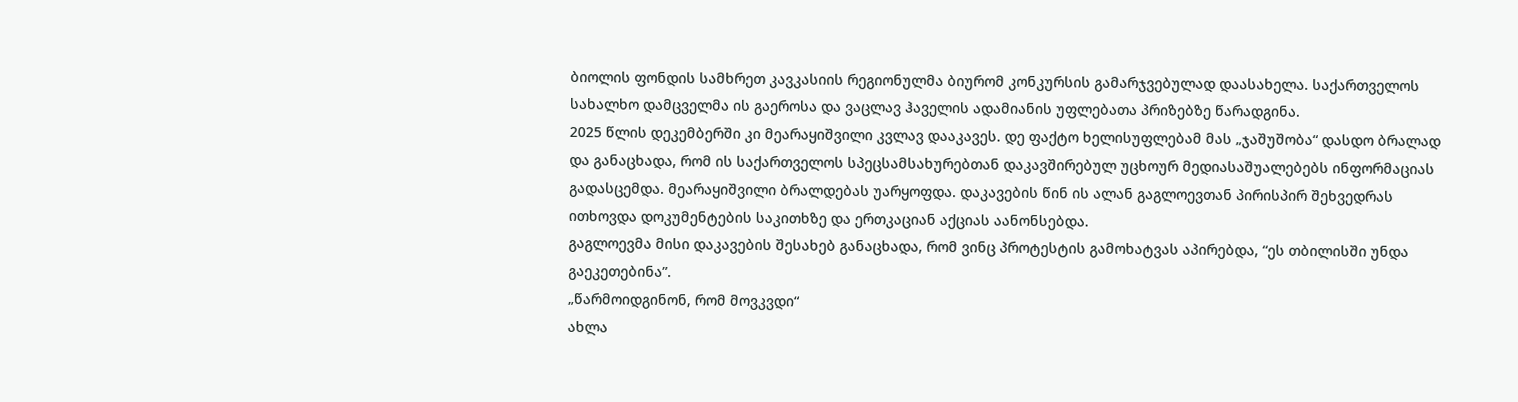ბიოლის ფონდის სამხრეთ კავკასიის რეგიონულმა ბიურომ კონკურსის გამარჯვებულად დაასახელა. საქართველოს სახალხო დამცველმა ის გაეროსა და ვაცლავ ჰაველის ადამიანის უფლებათა პრიზებზე წარადგინა.
2025 წლის დეკემბერში კი მეარაყიშვილი კვლავ დააკავეს. დე ფაქტო ხელისუფლებამ მას „ჯაშუშობა“ დასდო ბრალად და განაცხადა, რომ ის საქართველოს სპეცსამსახურებთან დაკავშირებულ უცხოურ მედიასაშუალებებს ინფორმაციას გადასცემდა. მეარაყიშვილი ბრალდებას უარყოფდა. დაკავების წინ ის ალან გაგლოევთან პირისპირ შეხვედრას ითხოვდა დოკუმენტების საკითხზე და ერთკაციან აქციას აანონსებდა.
გაგლოევმა მისი დაკავების შესახებ განაცხადა, რომ ვინც პროტესტის გამოხატვას აპირებდა, “ეს თბილისში უნდა გაეკეთებინა”.
„წარმოიდგინონ, რომ მოვკვდი“
ახლა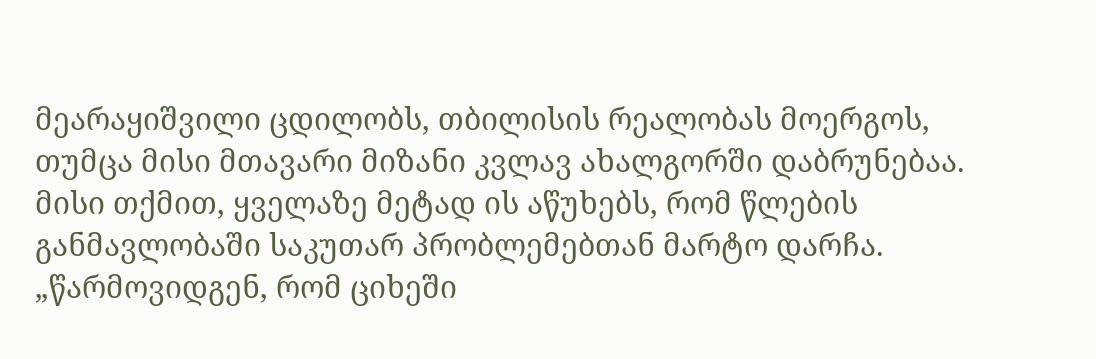მეარაყიშვილი ცდილობს, თბილისის რეალობას მოერგოს, თუმცა მისი მთავარი მიზანი კვლავ ახალგორში დაბრუნებაა.
მისი თქმით, ყველაზე მეტად ის აწუხებს, რომ წლების განმავლობაში საკუთარ პრობლემებთან მარტო დარჩა.
„წარმოვიდგენ, რომ ციხეში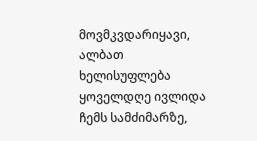მოვმკვდარიყავი, ალბათ ხელისუფლება ყოველდღე ივლიდა ჩემს სამძიმარზე,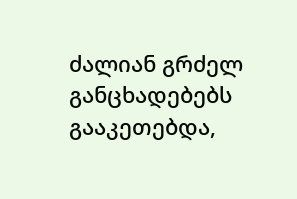ძალიან გრძელ განცხადებებს გააკეთებდა,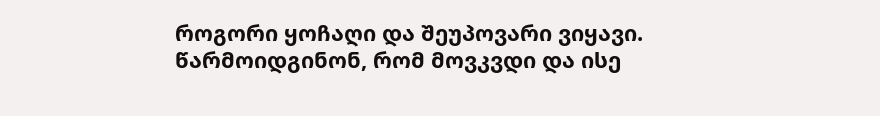როგორი ყოჩაღი და შეუპოვარი ვიყავი. წარმოიდგინონ, რომ მოვკვდი და ისე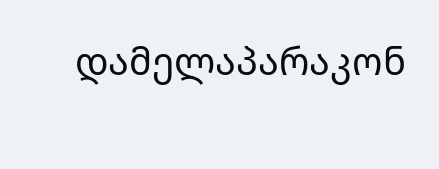დამელაპარაკონ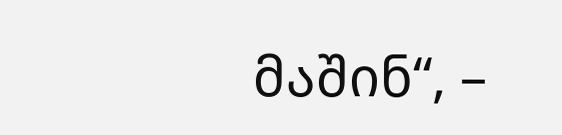მაშინ“, –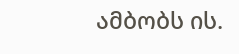ამბობს ის.